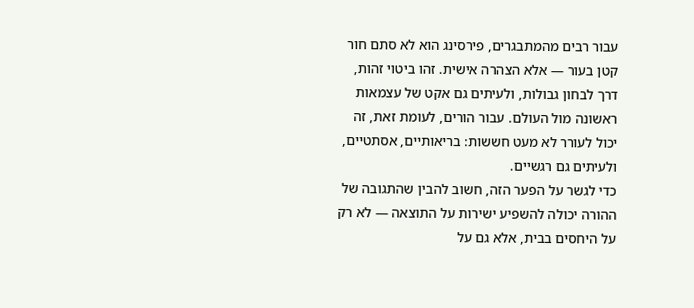עבור רבים מהמתבגרים, פירסינג הוא לא סתם חור קטן בעור — אלא הצהרה אישית. זהו ביטוי זהות, דרך לבחון גבולות, ולעיתים גם אקט של עצמאות ראשונה מול העולם. עבור הורים, לעומת זאת, זה יכול לעורר לא מעט חששות: בריאותיים, אסתטיים, ולעיתים גם רגשיים.
כדי לגשר על הפער הזה, חשוב להבין שהתגובה של ההורה יכולה להשפיע ישירות על התוצאה — לא רק על היחסים בבית, אלא גם על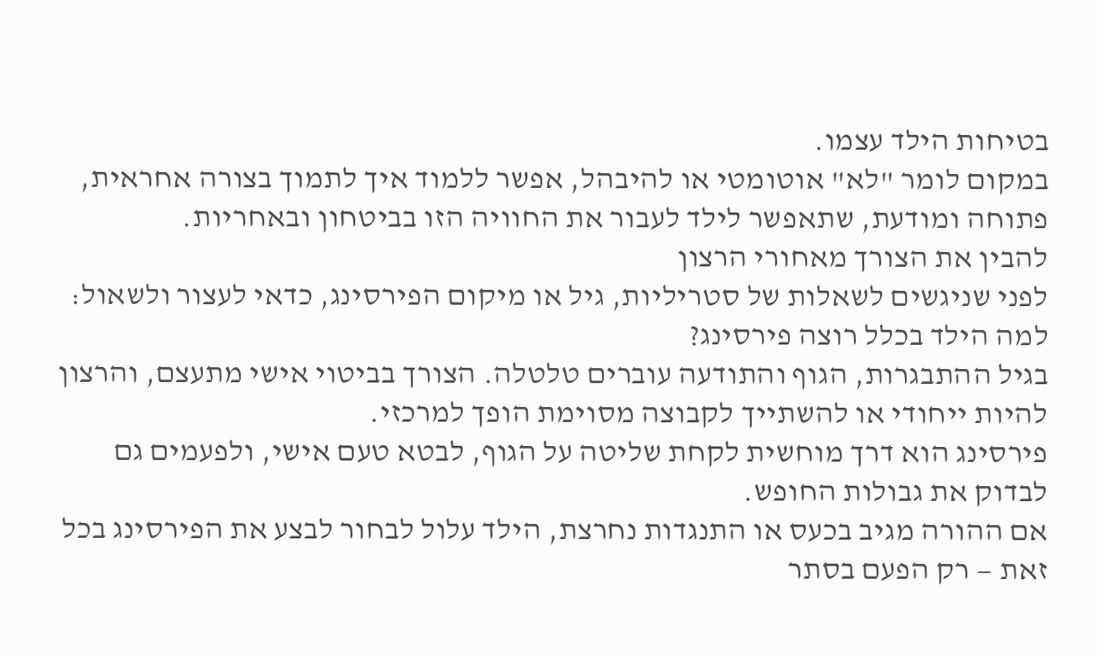בטיחות הילד עצמו.
במקום לומר "לא" אוטומטי או להיבהל, אפשר ללמוד איך לתמוך בצורה אחראית, פתוחה ומודעת, שתאפשר לילד לעבור את החוויה הזו בביטחון ובאחריות.
להבין את הצורך מאחורי הרצון
לפני שניגשים לשאלות של סטריליות, גיל או מיקום הפירסינג, כדאי לעצור ולשאול:
למה הילד בכלל רוצה פירסינג?
בגיל ההתבגרות, הגוף והתודעה עוברים טלטלה. הצורך בביטוי אישי מתעצם, והרצון להיות ייחודי או להשתייך לקבוצה מסוימת הופך למרכזי.
פירסינג הוא דרך מוחשית לקחת שליטה על הגוף, לבטא טעם אישי, ולפעמים גם לבדוק את גבולות החופש.
אם ההורה מגיב בכעס או התנגדות נחרצת, הילד עלול לבחור לבצע את הפירסינג בכל זאת — רק הפעם בסתר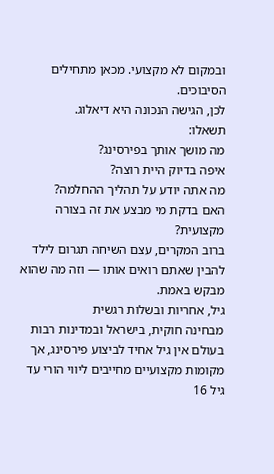ובמקום לא מקצועי. מכאן מתחילים הסיבוכים.
לכן, הגישה הנכונה היא דיאלוג.
תשאלו:
מה מושך אותך בפירסינג?
איפה בדיוק היית רוצה?
מה אתה יודע על תהליך ההחלמה?
האם בדקת מי מבצע את זה בצורה מקצועית?
ברוב המקרים, עצם השיחה תגרום לילד להבין שאתם רואים אותו — וזה מה שהוא מבקש באמת.
גיל, אחריות ובשלות רגשית
מבחינה חוקית, בישראל ובמדינות רבות בעולם אין גיל אחיד לביצוע פירסינג, אך מקומות מקצועיים מחייבים ליווי הורי עד גיל 16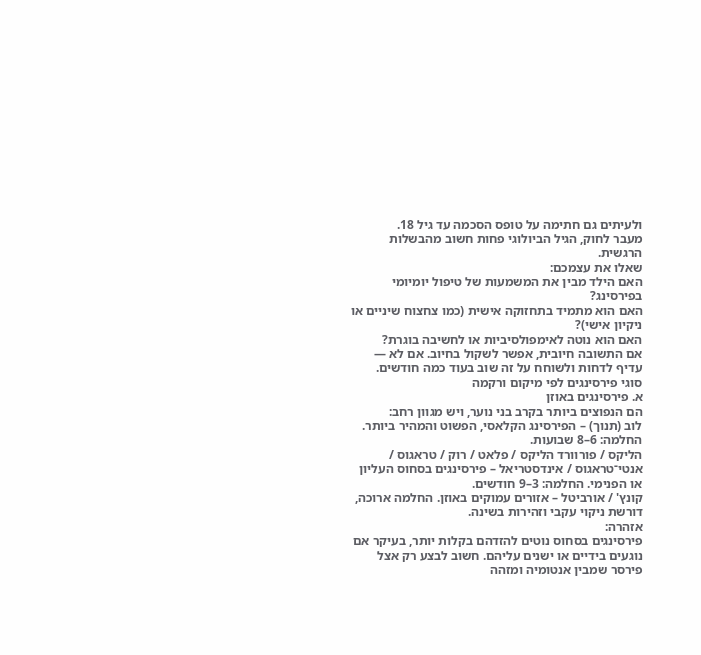ולעיתים גם חתימה על טופס הסכמה עד גיל 18.
מעבר לחוק, הגיל הביולוגי פחות חשוב מהבשלות הרגשית.
שאלו את עצמכם:
האם הילד מבין את המשמעות של טיפול יומיומי בפירסינג?
האם הוא מתמיד בתחזוקה אישית (כמו צחצוח שיניים או ניקיון אישי)?
האם הוא נוטה לאימפולסיביות או לחשיבה בוגרת?
אם התשובה חיובית, אפשר לשקול בחיוב. אם לא — עדיף לדחות ולשוחח על זה שוב בעוד כמה חודשים.
סוגי פירסינגים לפי מיקום ורקמה
א. פירסינגים באוזן
הם הנפוצים ביותר בקרב בני נוער, ויש מגוון רחב:
לוב (תנוך) – הפירסינג הקלאסי, הפשוט והמהיר ביותר. החלמה: 6–8 שבועות.
הליקס / פורוורד הליקס / פלאט / רוק / טראגוס / אנטי־טראגוס / אינדסטריאל – פירסינגים בסחוס העליון או הפנימי. החלמה: 3–9 חודשים.
קונץ' / אורביטל – אזורים עמוקים באוזן. החלמה ארוכה, דורשת ניקוי עקבי וזהירות בשינה.
אזהרה:
פירסינגים בסחוס נוטים להזדהם בקלות יותר, בעיקר אם נוגעים בידיים או ישנים עליהם. חשוב לבצע רק אצל פירסר שמבין אנטומיה ומזהה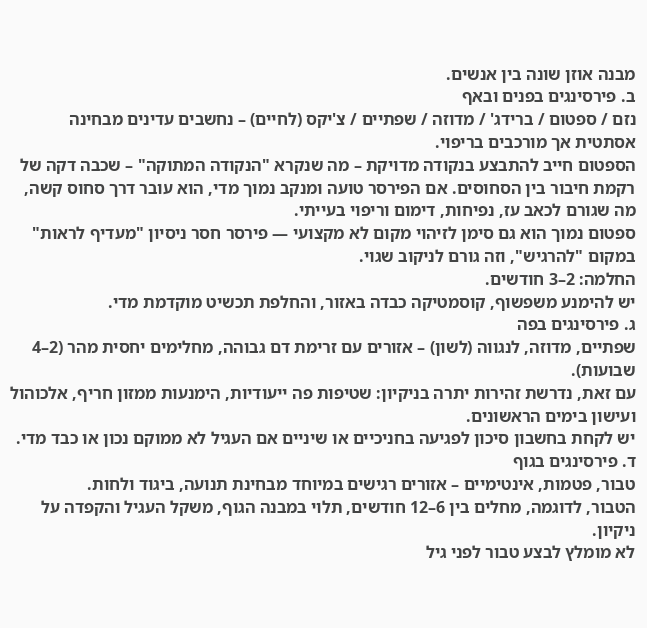מבנה אוזן שונה בין אנשים.
ב. פירסינגים בפנים ובאף
נזם / ספטום / ברידג' / מדוזה / שפתיים / צ'יקס (לחיים) – נחשבים עדינים מבחינה אסתטית אך מורכבים בריפוי.
הספטום חייב להתבצע בנקודה מדויקת – מה שנקרא "הנקודה המתוקה" – שכבה דקה של רקמת חיבור בין הסחוסים. אם הפירסר טועה ומנקב נמוך מדי, הוא עובר דרך סחוס קשה, מה שגורם לכאב עז, נפיחות, דימום וריפוי בעייתי.
ספטום נמוך הוא גם סימן לזיהוי מקום לא מקצועי — פירסר חסר ניסיון "מעדיף לראות" במקום "להרגיש", וזה גורם לניקוב שגוי.
החלמה: 2–3 חודשים.
יש להימנע משפשוף, קוסמטיקה כבדה באזור, והחלפת תכשיט מוקדמת מדי.
ג. פירסינגים בפה
שפתיים, מדוזה, לנגווה (לשון) – אזורים עם זרימת דם גבוהה, מחלימים יחסית מהר (2–4 שבועות).
עם זאת, נדרשת זהירות יתרה בניקיון: שטיפות פה ייעודיות, הימנעות ממזון חריף, אלכוהול ועישון בימים הראשונים.
יש לקחת בחשבון סיכון לפגיעה בחניכיים או שיניים אם העגיל לא ממוקם נכון או כבד מדי.
ד. פירסינגים בגוף
טבור, פטמות, אינטימיים – אזורים רגישים במיוחד מבחינת תנועה, ביגוד ולחות.
הטבור, לדוגמה, מחלים בין 6–12 חודשים, תלוי במבנה הגוף, משקל העגיל והקפדה על ניקיון.
לא מומלץ לבצע טבור לפני גיל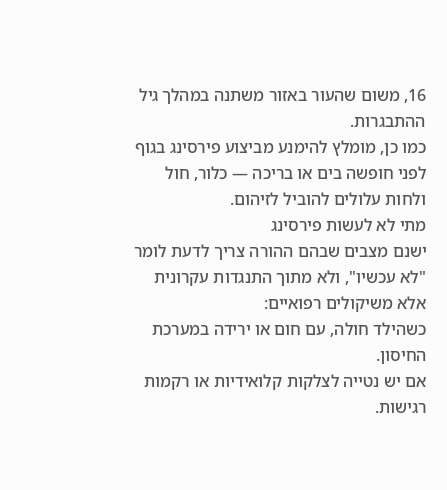16, משום שהעור באזור משתנה במהלך גיל ההתבגרות.
כמו כן, מומלץ להימנע מביצוע פירסינג בגוף לפני חופשה בים או בריכה — כלור, חול ולחות עלולים להוביל לזיהום.
מתי לא לעשות פירסינג
ישנם מצבים שבהם ההורה צריך לדעת לומר "לא עכשיו", ולא מתוך התנגדות עקרונית אלא משיקולים רפואיים:
כשהילד חולה, עם חום או ירידה במערכת החיסון.
אם יש נטייה לצלקות קלואידיות או רקמות רגישות.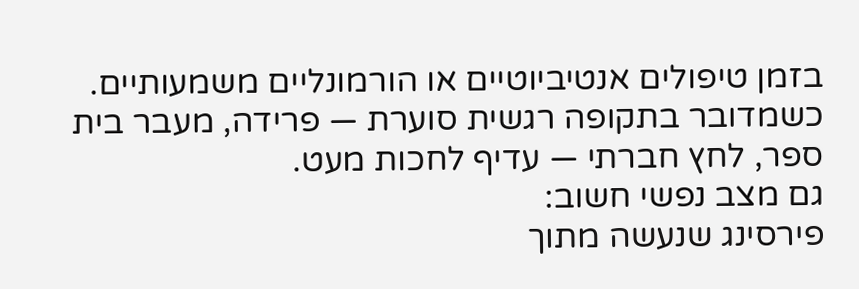בזמן טיפולים אנטיביוטיים או הורמונליים משמעותיים.
כשמדובר בתקופה רגשית סוערת — פרידה, מעבר בית ספר, לחץ חברתי — עדיף לחכות מעט.
גם מצב נפשי חשוב:
פירסינג שנעשה מתוך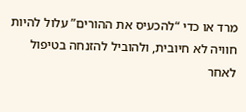מרד או כדי “להכעיס את ההורים” עלול להיות חוויה לא חיובית, ולהוביל להזנחה בטיפול לאחר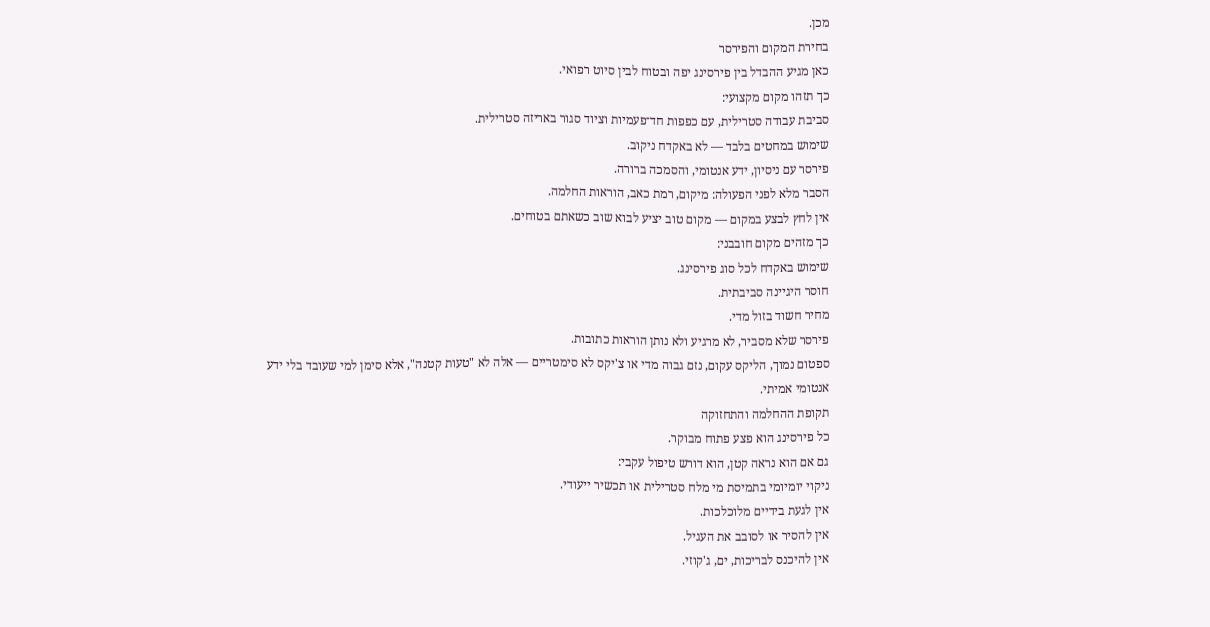מכן.
בחירת המקום והפירסר
כאן מגיע ההבדל בין פירסינג יפה ובטוח לבין סיוט רפואי.
כך תזהו מקום מקצועי:
סביבת עבודה סטרילית, עם כפפות חד־פעמיות וציוד סגור באריזה סטרילית.
שימוש במחטים בלבד — לא באקדח ניקוב.
פירסר עם ניסיון, ידע אנטומי, והסמכה ברורה.
הסבר מלא לפני הפעולה: מיקום, רמת כאב, הוראות החלמה.
אין לחץ לבצע במקום — מקום טוב יציע לבוא שוב כשאתם בטוחים.
כך מזהים מקום חובבני:
שימוש באקדח לכל סוג פירסינג.
חוסר היגיינה סביבתית.
מחיר חשוד בזול מדי.
פירסר שלא מסביר, לא מרגיע ולא נותן הוראות כתובות.
ספטום נמוך, הליקס עקום, נזם גבוה מדי או צ'יקס לא סימטריים — אלה לא "טעות קטנה", אלא סימן למי שעובד בלי ידע אנטומי אמיתי.
תקופת ההחלמה והתחזוקה
כל פירסינג הוא פצע פתוח מבוקר.
גם אם הוא נראה קטן, הוא דורש טיפול עקבי:
ניקוי יומיומי בתמיסת מי מלח סטרילית או תכשיר ייעודי.
אין לגעת בידיים מלוכלכות.
אין להסיר או לסובב את העגיל.
אין להיכנס לבריכות, ים, ג'קוזי.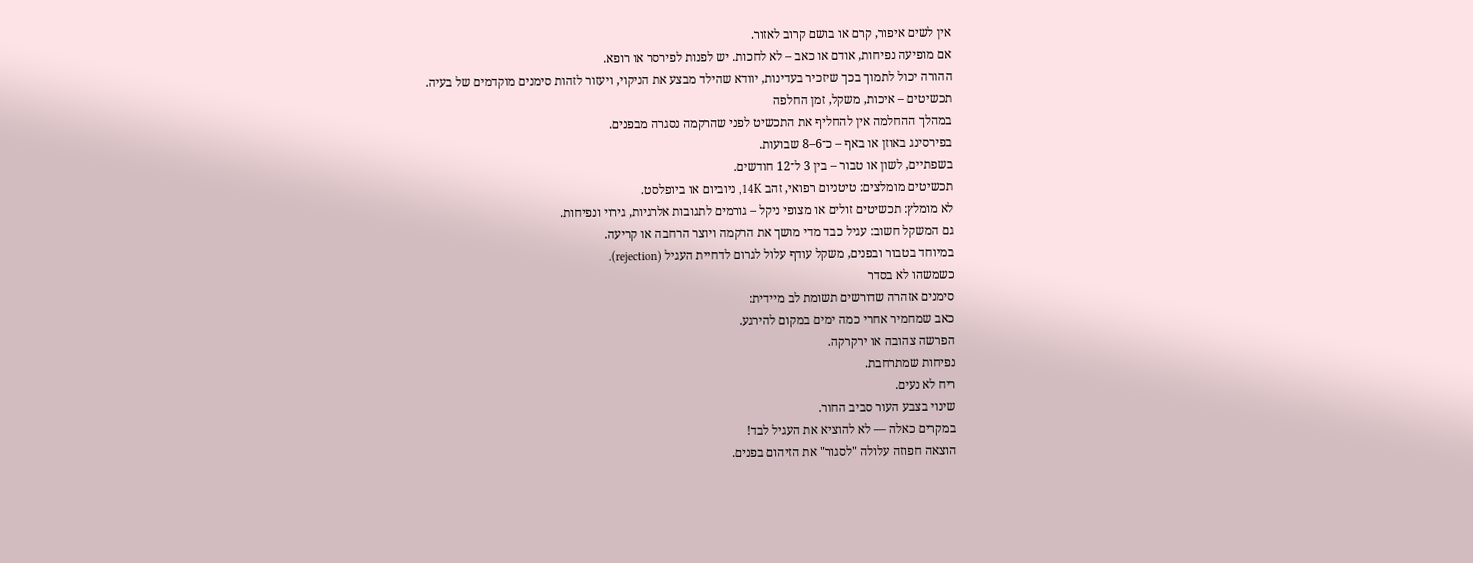אין לשים איפור, קרם או בושם קרוב לאזור.
אם מופיעה נפיחות, אודם או כאב – לא לחכות. יש לפנות לפירסר או רופא.
ההורה יכול לתמוך בכך שיזכיר בעדינות, יוודא שהילד מבצע את הניקוי, ויעזור לזהות סימנים מוקדמים של בעיה.
תכשיטים – איכות, משקל, זמן החלפה
במהלך ההחלמה אין להחליף את התכשיט לפני שהרקמה נסגרה מבפנים.
בפירסינג באוזן או באף – כ־6–8 שבועות.
בשפתיים, לשון או טבור – בין 3 ל־12 חודשים.
תכשיטים מומלצים: טיטניום רפואי, זהב 14K, ניוביום או ביופלסט.
לא מומלץ: תכשיטים זולים או מצופי ניקל – גורמים לתגובות אלרגיות, גירוי ונפיחות.
גם המשקל חשוב: עגיל כבד מדי מושך את הרקמה ויוצר הרחבה או קריעה.
במיוחד בטבור ובפנים, משקל עודף עלול לגרום לדחיית העגיל (rejection).
כשמשהו לא בסדר
סימנים אזהרה שדורשים תשומת לב מיידית:
כאב שמחמיר אחרי כמה ימים במקום להירגע.
הפרשה צהובה או ירקרקה.
נפיחות שמתרחבת.
ריח לא נעים.
שינוי בצבע העור סביב החור.
במקרים כאלה — לא להוציא את העגיל לבד!
הוצאה חפוזה עלולה "לסגור" את הזיהום בפנים.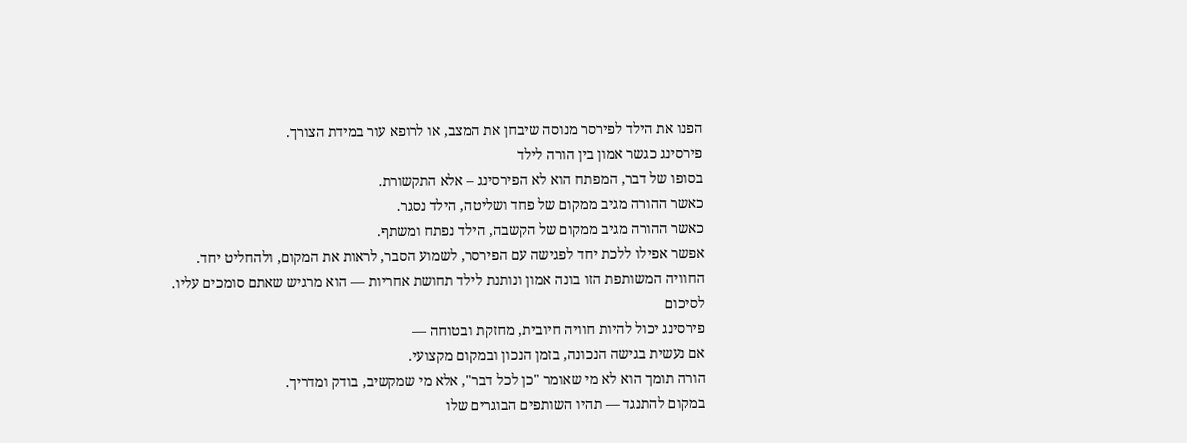הפנו את הילד לפירסר מנוסה שיבחן את המצב, או לרופא עור במידת הצורך.
פירסינג כגשר אמון בין הורה לילד
בסופו של דבר, המפתח הוא לא הפירסינג – אלא התקשורת.
כאשר ההורה מגיב ממקום של פחד ושליטה, הילד נסגר.
כאשר ההורה מגיב ממקום של הקשבה, הילד נפתח ומשתף.
אפשר אפילו ללכת יחד לפגישה עם הפירסר, לשמוע הסבר, לראות את המקום, ולהחליט יחד.
החוויה המשותפת הזו בונה אמון ונותנת לילד תחושת אחריות — הוא מרגיש שאתם סומכים עליו.
לסיכום
פירסינג יכול להיות חוויה חיובית, מחזקת ובטוחה —
אם נעשית בגישה הנכונה, בזמן הנכון ובמקום מקצועי.
הורה תומך הוא לא מי שאומר "כן לכל דבר", אלא מי שמקשיב, בודק ומדריך.
במקום להתנגד — תהיו השותפים הבוגרים שלו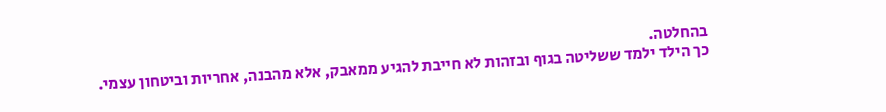בהחלטה.
כך הילד ילמד ששליטה בגוף ובזהות לא חייבת להגיע ממאבק, אלא מהבנה, אחריות וביטחון עצמי.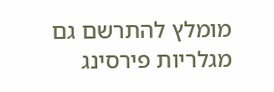מומלץ להתרשם גם מגלריות פירסינג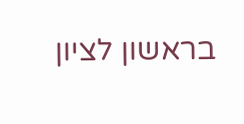בראשון לציון